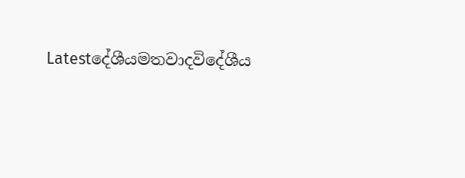Latestදේශීයමතවාදවිදේශීය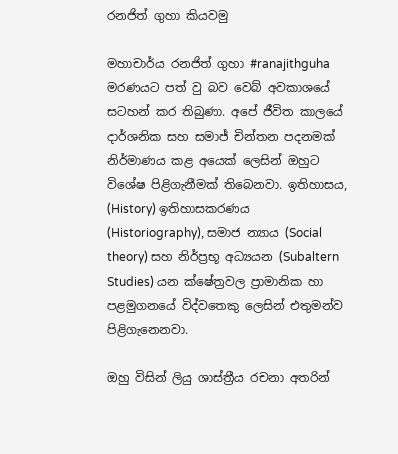රනජිත් ගුහා කියවමු

මහාචාර්ය රනජිත් ගුහා #ranajithguha මරණයට පත් වු බව වෙබ් අවකාශයේ සටහන් කර තිබුණා. අපේ ජීවිත කාලයේ දාර්ශනික සහ සමාජ් චින්තන පදනමක් නිර්මාණය කළ අයෙක් ලෙසින් ඔහුට විශේෂ පිළිගැනීමක් තිබෙනවා. ඉතිහාසය, (History) ඉතිහාසකරණය (Historiography), සමාජ න්‍යාය (Social theory) සහ නිර්ප්‍රභූ අධ්‍යයන (Subaltern Studies) යන ක්ෂේත්‍රවල ප්‍රාමානික හා පළමුගනයේ විද්වතෙකු ලෙසින් එතුමන්ව පිළිගැනෙනවා.

ඔහු විසින් ලියු ශාස්ත්‍රීය රචනා අතරින්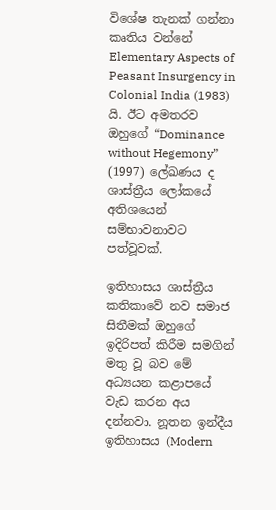විශේෂ තැනක් ගන්නා කෘතිය වන්නේ Elementary Aspects of Peasant Insurgency in Colonial India (1983) යි. ඊට අමතරව ඔහුගේ “Dominance without Hegemony” (1997) ලේඛණය ද ශාස්ත්‍රීය ලෝකයේ අතිශයෙන් සම්භාවනාවට පත්වූවක්.

ඉතිහාසය ශාස්ත්‍රීය කතිකාවේ නව සමාජ සිතීමක් ඔහුගේ ඉදිරිපත් කිරීම සමගින් මතු වූ බව මේ අධ්‍යයන කළාපයේ වැඩ කරන අය දන්නවා. නූතන ඉන්දීය ඉතිහාසය (Modern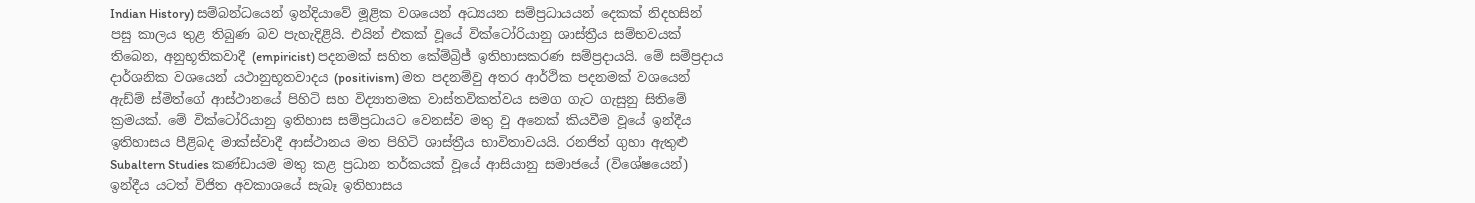Indian History) සම්බන්ධයෙන් ඉන්දියාවේ මූළික වශයෙන් අධ්‍යයන සම්ප්‍රධායයන් දෙකක් නිදහසින් පසු කාලය තුළ තිබුණ බව පැහැදිළියි. එයින් එකක් වූයේ වික්ටෝරියානු ශාස්ත්‍රීය සම්භවයක් තිබෙන, අනුභූතිකවාදී (empiricist) පදනමක් සහිත කේම්බ්‍රිජ් ඉතිහාසකරණ සම්ප්‍රදායයි. මේ සම්ප්‍රදාය දාර්ශනික වශයෙන් යථානුභූතවාදය (positivism) මත පදනම්වු අතර ආර්ථික පදනමක් වශයෙන් ඇඩ්ම් ස්මිත්ගේ ආස්ථානයේ පිහිටි සහ විද්‍යාතමක වාස්තවිකත්වය සමග ගැට ගැසුනු සිතිමේ ක්‍රමයක්. මේ වික්ටෝරියානු ඉතිහාස සම්ප්‍රධායට වෙනස්ව මතු වු අනෙක් කියවීම වූයේ ඉන්දීය ඉතිහාසය පීළිබද මාක්ස්වාදී ආස්ථානය මත පිහිටි ශාස්ත්‍රීය භාවිතාවයයි. රනජිත් ගුහා ඇතුළු Subaltern Studies කණ්ඩායම මතු කළ ප්‍රධාන තර්කයක් වූයේ ආසියානු සමාජයේ (විශේෂයෙන්) ඉන්දීය යටත් විජිත අවකාශයේ සැබෑ ඉතිහාසය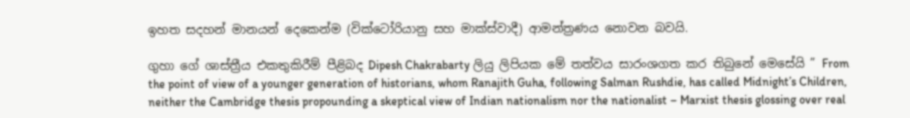ඉහත සදහන් මානයන් දෙකෙන්ම (වික්ටෝරියානු සහ මාක්ස්වාදී) ආමන්ත්‍රණය නොවන බවයි.

ගුහා ගේ ශාස්ත්‍රීය එකතුකිරීම් පීළිබද Dipesh Chakrabarty ලියු ලිපියක මේ තත්වය සාරංශගත කර තිබුනේ මෙසේයි ” From the point of view of a younger generation of historians, whom Ranajith Guha, following Salman Rushdie, has called Midnight’s Children, neither the Cambridge thesis propounding a skeptical view of Indian nationalism nor the nationalist – Marxist thesis glossing over real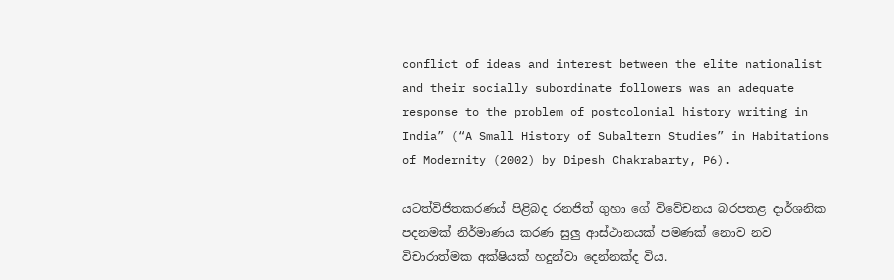conflict of ideas and interest between the elite nationalist and their socially subordinate followers was an adequate response to the problem of postcolonial history writing in India” (“A Small History of Subaltern Studies” in Habitations of Modernity (2002) by Dipesh Chakrabarty, P6).

යටත්විජිතකරණය් පිළිබද රනජිත් ගුහා ගේ විවේචනය බරපතළ දාර්ශනික පදනමක් නිර්මාණය කරණ සුලු ආස්ථානයක් පමණක් නොව නව විචාරාත්මක අක්ෂියක් හදුන්වා දෙන්නක්ද විය.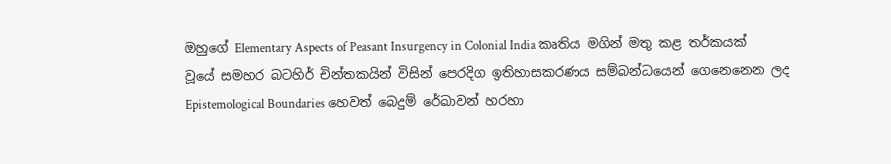ඔහුගේ Elementary Aspects of Peasant Insurgency in Colonial India කෘතිය මගින් මතු කළ තර්කයක් වූයේ සමහර බටහිර් චින්තකයින් විසින් පෙරදිග ඉතිහාසකරණය සම්බන්ධයෙන් ගෙනෙනෙන ලද Epistemological Boundaries හෙවත් බෙදුම් රේඛාවන් හරහා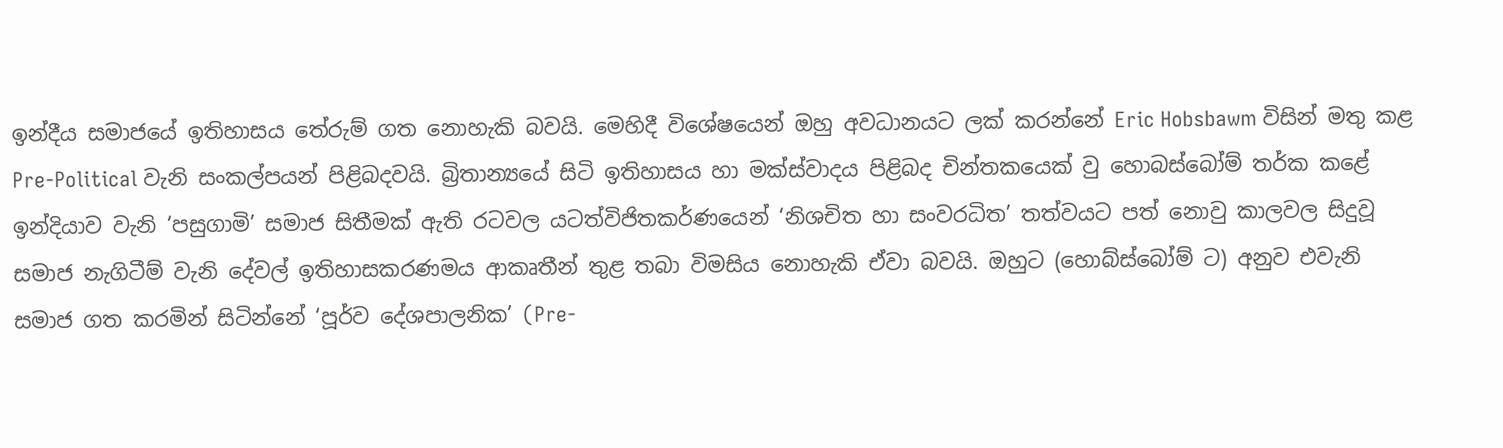ඉන්දීය සමාජයේ ඉතිහාසය තේරුම් ගත නොහැකි බවයි. මෙහිදී විශේෂයෙන් ඔහු අවධානයට ලක් කරන්නේ Eric Hobsbawm විසින් මතු කළ Pre-Political වැනි සංකල්පයන් පිළිබදවයි. බ්‍රිතාන්‍යයේ සිටි ඉතිහාසය හා මක්ස්වාදය පිළිබද චින්තකයෙක් වු හොබස්බෝම් තර්ක කළේ ඉන්දියාව වැනි ‘පසුගාමි’ සමාජ සිතීමක් ඇති රටවල යටත්විජිතකර්ණයෙන් ‘නිශචිත හා සංවරධිත’ තත්වයට පත් නොවු කාලවල සිදුවූ සමාජ නැගිටීම් වැනි දේවල් ඉතිහාසකරණමය ආකෘතීන් තුළ තබා විමසිය නොහැකි ඒවා බවයි. ඔහුට (හොබ්ස්බෝම් ට) අනුව එවැනි සමාජ ගත කරමින් සිටින්නේ ‘පූර්ව දේශපාලනික’ (Pre-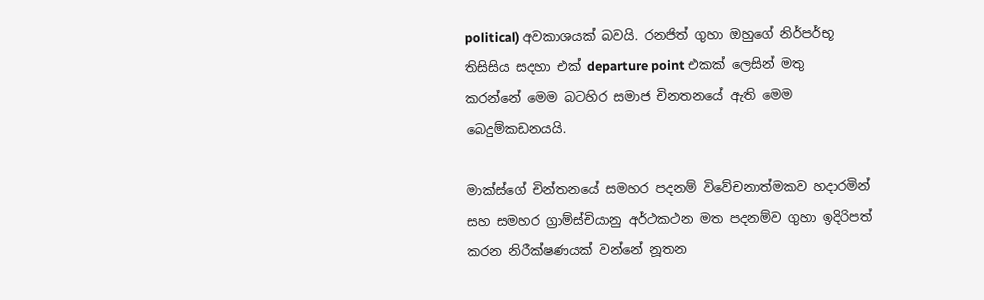political) අවකාශයක් බවයි. රනජිත් ගුහා ඔහුගේ නිර්පර්භූ තිසිසිය සදහා එක් departure point එකක් ලෙසින් මතු කරන්නේ මෙම බටහිර සමාජ චිනතනයේ ඇති මෙම බෙදුම්කඩනයයි.

මාක්ස්ගේ චින්තනයේ සමහර පදනම් විවේචනාත්මකව හදාරමින් සහ සමහර ග්‍රාම්ස්චියානු අර්ථකථන මත පදනම්ව ගුහා ඉදිරිපත් කරන නිරීක්ෂණයක් වන්නේ නූතන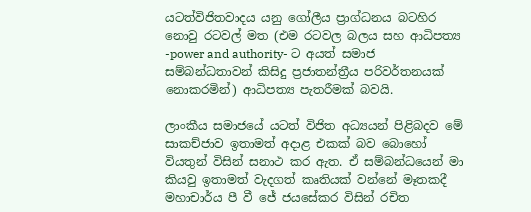යටත්විජිතවාදය යනු ගෝලීය ප්‍රාග්ධනය බටහිර නොවු රටවල් මත (එම රටවල බලය සහ ආධිපත්‍ය -power and authority- ට අයත් සමාජ සම්බන්ධතාවන් කිසිදු ප්‍රජාතන්ත්‍රීය පරිවර්තනයක් නොකරමින්) ආධිපත්‍ය පැතරීමක් බවයි.

ලාංකීය සමාජයේ යටත් විජිත අධ්‍යයන් පිළිබදව මේ සාකච්ජාව ඉතාමත් අදාළ එකක් බව බොහෝ වියතුන් විසින් සනාථ කර ඇත. ඒ සම්බන්ධයෙන් මා කියවු ඉතාමත් වැදගත් කෘතියක් වන්නේ මෑතකදී මහාචාර්ය පී වී ජේ ජයසේකර විසින් රචිත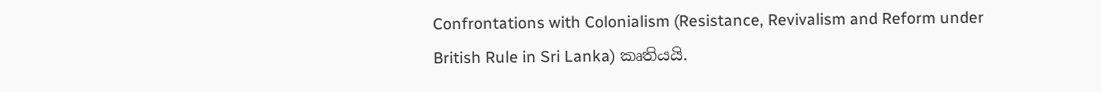Confrontations with Colonialism (Resistance, Revivalism and Reform under British Rule in Sri Lanka) කෘතියයි.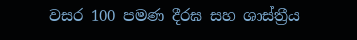වසර 100 පමණ දීරඝ සහ ශාස්ත්‍රීය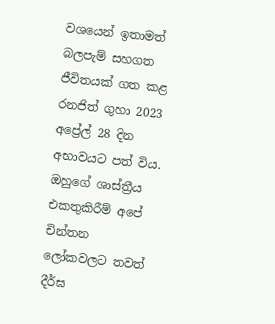වශයෙන් ඉතාමත් බලපැම් සහගත ජීවිතයක් ගත කළ රනජිත් ගුහා 2023 අප්‍රේල් 28 දින අභාවයට පත් විය. ඔහුගේ ශාස්ත්‍රීය එකතුකිරීම් අපේ චින්තන ලෝකවලට තවත් දීර්ඝ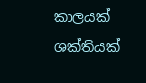කාලයක් ශක්තියක්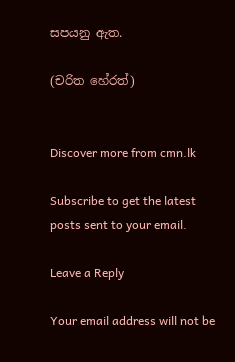සපයනු ඇත.

(චරිත හේරත්)


Discover more from cmn.lk

Subscribe to get the latest posts sent to your email.

Leave a Reply

Your email address will not be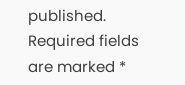published. Required fields are marked *